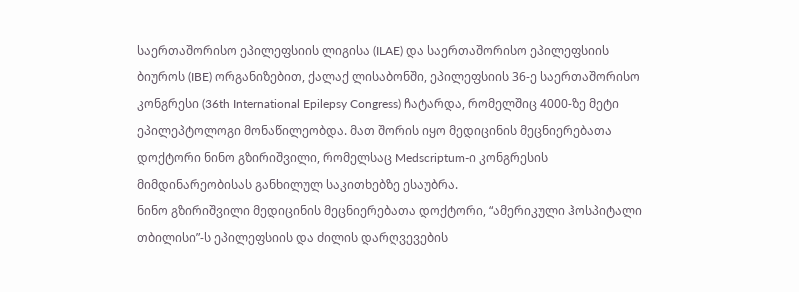საერთაშორისო ეპილეფსიის ლიგისა (ILAE) და საერთაშორისო ეპილეფსიის ბიუროს (IBE) ორგანიზებით, ქალაქ ლისაბონში, ეპილეფსიის 36-ე საერთაშორისო კონგრესი (36th International Epilepsy Congress) ჩატარდა, რომელშიც 4000-ზე მეტი ეპილეპტოლოგი მონაწილეობდა. მათ შორის იყო მედიცინის მეცნიერებათა დოქტორი ნინო გზირიშვილი, რომელსაც Medscriptum-ი კონგრესის მიმდინარეობისას განხილულ საკითხებზე ესაუბრა.
ნინო გზირიშვილი მედიცინის მეცნიერებათა დოქტორი, “ამერიკული ჰოსპიტალი თბილისი”-ს ეპილეფსიის და ძილის დარღვევების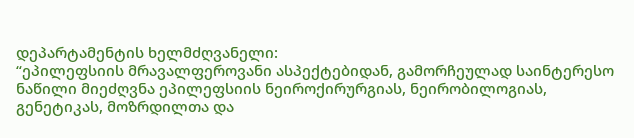დეპარტამენტის ხელმძღვანელი:
“ეპილეფსიის მრავალფეროვანი ასპექტებიდან, გამორჩეულად საინტერესო ნაწილი მიეძღვნა ეპილეფსიის ნეიროქირურგიას, ნეირობილოგიას, გენეტიკას, მოზრდილთა და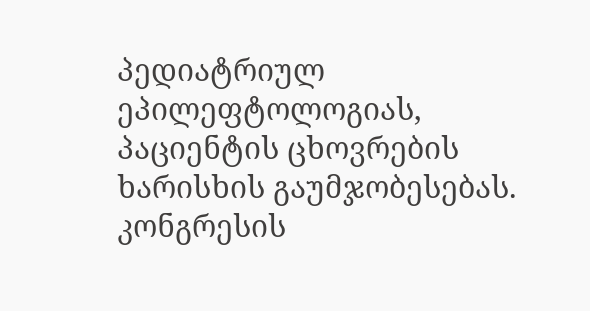პედიატრიულ ეპილეფტოლოგიას, პაციენტის ცხოვრების ხარისხის გაუმჯობესებას.
კონგრესის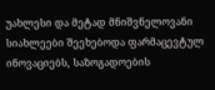უახლესი და მეტად მნიშვნელოვანი სიახლეები შეეხებოდა ფარმაცევტულ ინოვაციებს, საზოგადოების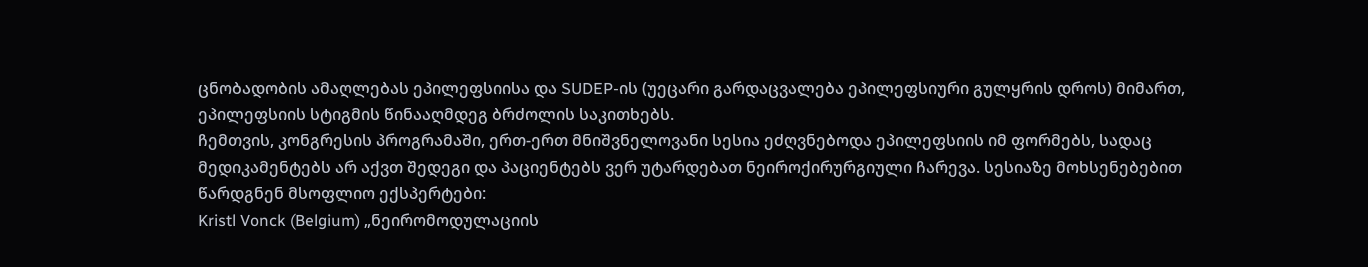ცნობადობის ამაღლებას ეპილეფსიისა და SUDEP-ის (უეცარი გარდაცვალება ეპილეფსიური გულყრის დროს) მიმართ, ეპილეფსიის სტიგმის წინააღმდეგ ბრძოლის საკითხებს.
ჩემთვის, კონგრესის პროგრამაში, ერთ-ერთ მნიშვნელოვანი სესია ეძღვნებოდა ეპილეფსიის იმ ფორმებს, სადაც მედიკამენტებს არ აქვთ შედეგი და პაციენტებს ვერ უტარდებათ ნეიროქირურგიული ჩარევა. სესიაზე მოხსენებებით წარდგნენ მსოფლიო ექსპერტები:
Kristl Vonck (Belgium) „ნეირომოდულაციის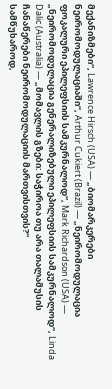მექანიზმები“, Lawrence Hirsch (USA) — „ბიომარკერები ნეირომოდულაციაში“, Arthur Cukiert (Brazil) — „ნეირომოდულაცია ფოკალური ეპილეფსიის სამკურნალოდ“, Mark Richardson (USA) — „ნეირომოდულაცია გენერალიზებული ეპილეფსიის სამკურნალოდ“, Linda Dalic (Australia) — „მომავლის გზები: საჭიროა თუ არა თალამუსის ჩანაწერები ნეირომოდულაციის მართვისთვის?“
სამწუხაროდ,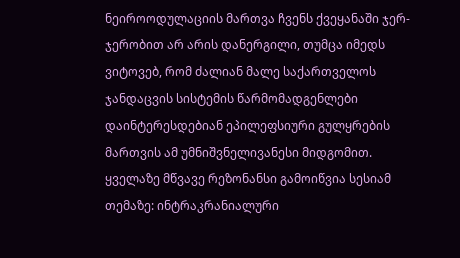ნეიროოდულაციის მართვა ჩვენს ქვეყანაში ჯერ-ჯერობით არ არის დანერგილი, თუმცა იმედს ვიტოვებ, რომ ძალიან მალე საქართველოს ჯანდაცვის სისტემის წარმომადგენლები დაინტერესდებიან ეპილეფსიური გულყრების მართვის ამ უმნიშვნელივანესი მიდგომით.
ყველაზე მწვავე რეზონანსი გამოიწვია სესიამ თემაზე: ინტრაკრანიალური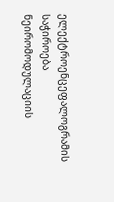ელექტროენცეფალოგრამის საჭიროება ნეირომოდულაციის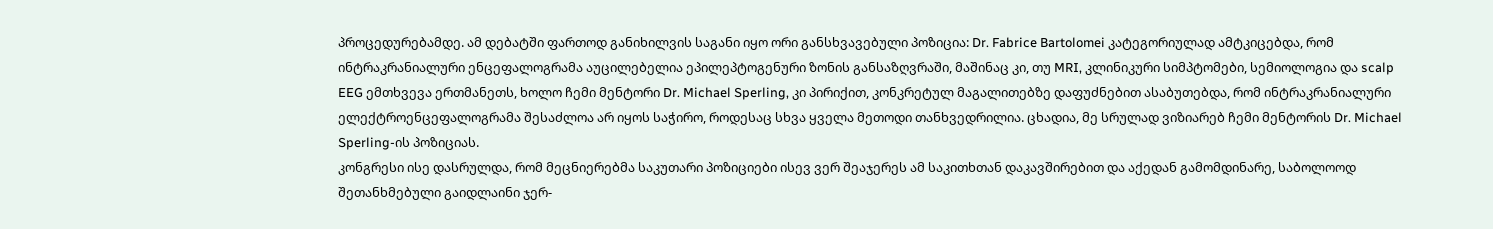პროცედურებამდე. ამ დებატში ფართოდ განიხილვის საგანი იყო ორი განსხვავებული პოზიცია: Dr. Fabrice Bartolomei კატეგორიულად ამტკიცებდა, რომ ინტრაკრანიალური ენცეფალოგრამა აუცილებელია ეპილეპტოგენური ზონის განსაზღვრაში, მაშინაც კი, თუ MRI, კლინიკური სიმპტომები, სემიოლოგია და scalp EEG ემთხვევა ერთმანეთს, ხოლო ჩემი მენტორი Dr. Michael Sperling, კი პირიქით, კონკრეტულ მაგალითებზე დაფუძნებით ასაბუთებდა, რომ ინტრაკრანიალური ელექტროენცეფალოგრამა შესაძლოა არ იყოს საჭირო, როდესაც სხვა ყველა მეთოდი თანხვედრილია. ცხადია, მე სრულად ვიზიარებ ჩემი მენტორის Dr. Michael Sperling-ის პოზიციას.
კონგრესი ისე დასრულდა, რომ მეცნიერებმა საკუთარი პოზიციები ისევ ვერ შეაჯერეს ამ საკითხთან დაკავშირებით და აქედან გამომდინარე, საბოლოოდ შეთანხმებული გაიდლაინი ჯერ-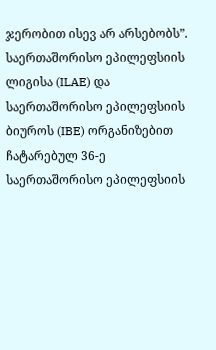ჯერობით ისევ არ არსებობს”.
საერთაშორისო ეპილეფსიის ლიგისა (ILAE) და საერთაშორისო ეპილეფსიის ბიუროს (IBE) ორგანიზებით ჩატარებულ 36-ე საერთაშორისო ეპილეფსიის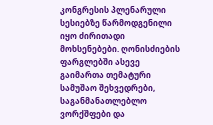კონგრესის პლენარული სესიებზე წარმოდგენილი იყო ძირითადი მოხსენებები. ღონისძიების ფარგლებში ასევე გაიმართა თემატური სამუშაო შეხვედრები, საგანმანათლებლო ვორქშფები და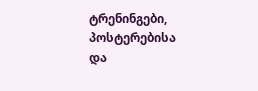ტრენინგები, პოსტერებისა და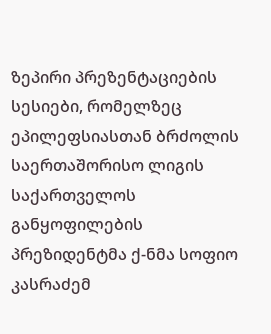ზეპირი პრეზენტაციების სესიები, რომელზეც ეპილეფსიასთან ბრძოლის საერთაშორისო ლიგის საქართველოს განყოფილების პრეზიდენტმა ქ-ნმა სოფიო კასრაძემ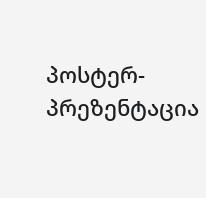პოსტერ-პრეზენტაცია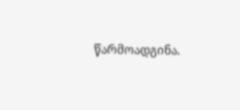წარმოადგინა.